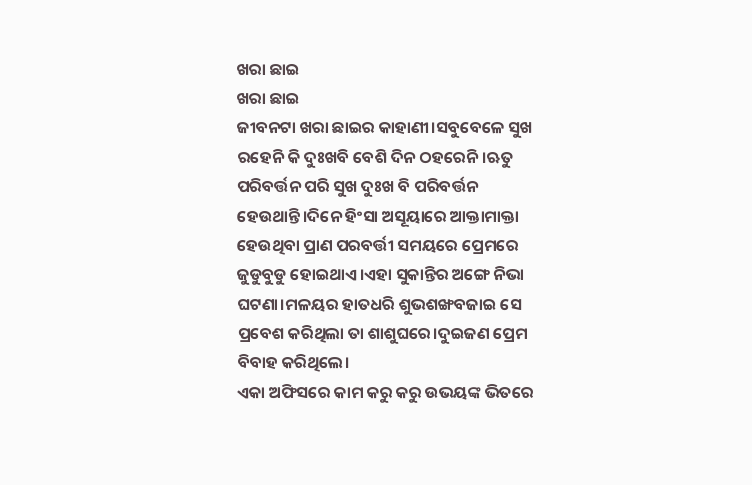ଖରା ଛାଇ
ଖରା ଛାଇ
ଜୀବନଟା ଖରା ଛାଇର କାହାଣୀ।ସବୁବେଳେ ସୁଖ
ରହେନି କି ଦୁଃଖବି ବେଶି ଦିନ ଠହରେନି।ଋତୁ ପରିବର୍ତ୍ତନ ପରି ସୁଖ ଦୁଃଖ ବି ପରିବର୍ତ୍ତନ ହେଉଥାନ୍ତି।ଦିନେ ହିଂସା ଅସୂୟାରେ ଆକ୍ତାମାକ୍ତା ହେଉଥିବା ପ୍ରାଣ ପରବର୍ତ୍ତୀ ସମୟରେ ପ୍ରେମରେ ଜୁଡୁବୁଡୁ ହୋଇଥାଏ।ଏହା ସୁକାନ୍ତିର ଅଙ୍ଗେ ନିଭା ଘଟଣା।ମଳୟର ହାତଧରି ଶୁଭଶଙ୍ଖବଜାଇ ସେ ପ୍ରବେଶ କରିଥିଲା ତା ଶାଶୁଘରେ।ଦୁଇଜଣ ପ୍ରେମ ବିବାହ କରିଥିଲେ।
ଏକା ଅଫିସରେ କାମ କରୁ କରୁ ଉଭୟଙ୍କ ଭିତରେ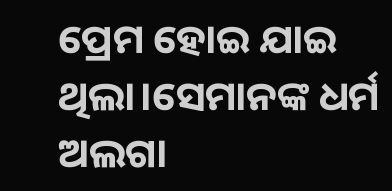ପ୍ରେମ ହୋଇ ଯାଇ ଥିଲା।ସେମାନଙ୍କ ଧର୍ମ ଅଲଗା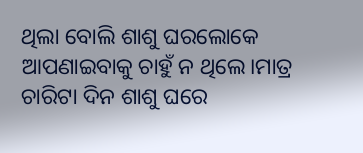ଥିଲା ବୋଲି ଶାଶୁ ଘରଲୋକେ ଆପଣାଇବାକୁ ଚାହୁଁ ନ ଥିଲେ।ମାତ୍ର ଚାରିଟା ଦିନ ଶାଶୁ ଘରେ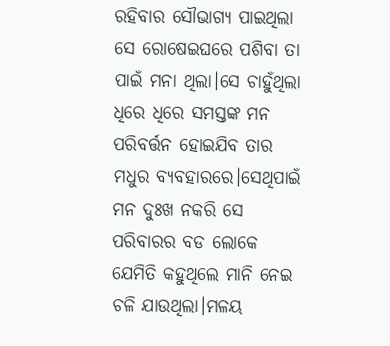ରହିବାର ସୌଭାଗ୍ୟ ପାଇଥିଲା ସେ ରୋଷେଇଘରେ ପଶିବା ତା ପାଇଁ ମନା ଥିଲା।ସେ ଚାହୁଁଥିଲା ଧିରେ ଧିରେ ସମସ୍ତଙ୍କ ମନ ପରିବର୍ତ୍ତନ ହୋଇଯିବ ତାର ମଧୁର ବ୍ୟବହାରରେ।ସେଥିପାଇଁ ମନ ଦୁଃଖ ନକରି ସେ ପରିବାରର ବଡ ଲୋକେ ଯେମିତି କହୁଥିଲେ ମାନି ନେଇ ଚଳି ଯାଉଥିଲା।ମଳୟ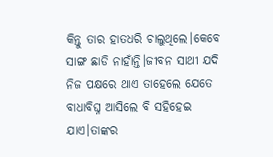କିନ୍ତୁ ତାର ହାତଧରି ଚାଲୁଥିଲେ।କେବେ ସାଙ୍ଗ ଛାଡି ନାହାଁନ୍ତି।ଜୀବନ ସାଥୀ ଯଦି ନିଜ ପକ୍ଷରେ ଥାଏ ତାହେଲେ ଯେତେ ବାଧାବିଘ୍ନ ଆସିଲେ ବି ସହିହେଇ ଯାଏ।ତାଙ୍କର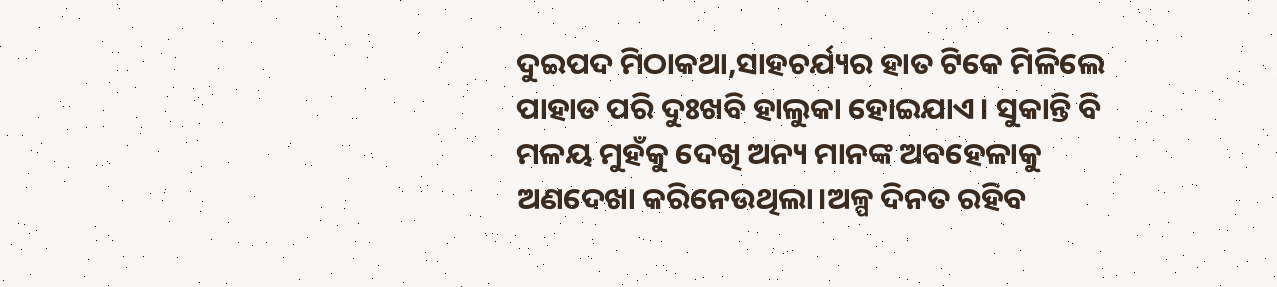ଦୁଇପଦ ମିଠାକଥା,ସାହଚର୍ଯ୍ୟର ହାତ ଟିକେ ମିଳିଲେ ପାହାଡ ପରି ଦୁଃଖବି ହାଲୁକା ହୋଇଯାଏ। ସୁକାନ୍ତି ବି ମଳୟ ମୁହଁକୁ ଦେଖି ଅନ୍ୟ ମାନଙ୍କ ଅବହେଳାକୁ ଅଣଦେଖା କରିନେଉଥିଲା।ଅଳ୍ପ ଦିନତ ରହିବ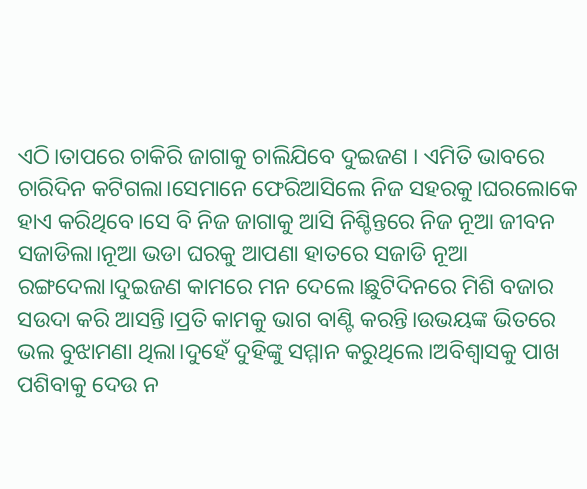ଏଠି।ତାପରେ ଚାକିରି ଜାଗାକୁ ଚାଲିଯିବେ ଦୁଇଜଣ । ଏମିତି ଭାବରେ ଚାରିଦିନ କଟିଗଲା।ସେମାନେ ଫେରିଆସିଲେ ନିଜ ସହରକୁ।ଘରଲୋକେ ହାଏ କରିଥିବେ।ସେ ବି ନିଜ ଜାଗାକୁ ଆସି ନିଶ୍ଚିନ୍ତରେ ନିଜ ନୂଆ ଜୀବନ ସଜାଡିଲା।ନୂଆ ଭଡା ଘରକୁ ଆପଣା ହାତରେ ସଜାଡି ନୂଆ ରଙ୍ଗଦେଲା।ଦୁଇଜଣ କାମରେ ମନ ଦେଲେ।ଛୁଟିଦିନରେ ମିଶି ବଜାର ସଉଦା କରି ଆସନ୍ତି।ପ୍ରତି କାମକୁ ଭାଗ ବାଣ୍ଟି କରନ୍ତି।ଉଭୟଙ୍କ ଭିତରେ ଭଲ ବୁଝାମଣା ଥିଲା।ଦୁହେଁ ଦୁହିଙ୍କୁ ସମ୍ମାନ କରୁଥିଲେ।ଅବିଶ୍ବାସକୁ ପାଖ ପଶିବାକୁ ଦେଉ ନ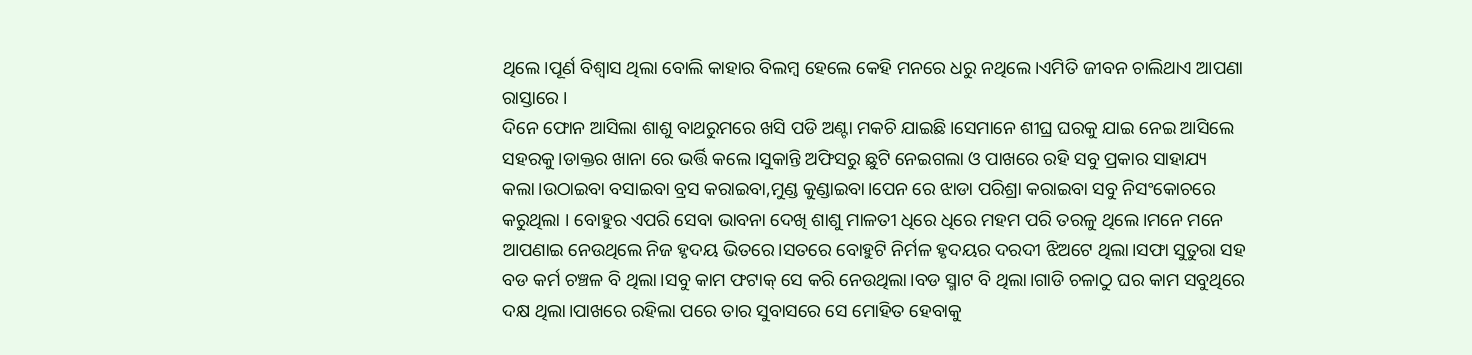ଥିଲେ।ପୂର୍ଣ ବିଶ୍ବାସ ଥିଲା ବୋଲି କାହାର ବିଲମ୍ବ ହେଲେ କେହି ମନରେ ଧରୁ ନଥିଲେ।ଏମିତି ଜୀବନ ଚାଲିଥାଏ ଆପଣା ରାସ୍ତାରେ ।
ଦିନେ ଫୋନ ଆସିଲା ଶାଶୁ ବାଥରୁମରେ ଖସି ପଡି ଅଣ୍ଟା ମକଚି ଯାଇଛି।ସେମାନେ ଶୀଘ୍ର ଘରକୁ ଯାଇ ନେଇ ଆସିଲେ ସହରକୁ।ଡାକ୍ତର ଖାନା ରେ ଭର୍ତ୍ତି କଲେ।ସୁକାନ୍ତି ଅଫିସରୁ ଛୁଟି ନେଇଗଲା ଓ ପାଖରେ ରହି ସବୁ ପ୍ରକାର ସାହାଯ୍ୟ କଲା।ଉଠାଇବା ବସାଇବା ବ୍ରସ କରାଇବା,ମୁଣ୍ଡ କୁଣ୍ଡାଇବା।ପେନ ରେ ଝାଡା ପରିଶ୍ରା କରାଇବା ସବୁ ନିସଂକୋଚରେ କରୁଥିଲା । ବୋହୁର ଏପରି ସେବା ଭାବନା ଦେଖି ଶାଶୁ ମାଳତୀ ଧିରେ ଧିରେ ମହମ ପରି ତରଳୁ ଥିଲେ।ମନେ ମନେ ଆପଣାଇ ନେଉଥିଲେ ନିଜ ହୃଦୟ ଭିତରେ।ସତରେ ବୋହୁଟି ନିର୍ମଳ ହୃଦୟର ଦରଦୀ ଝିଅଟେ ଥିଲା।ସଫା ସୁତୁରା ସହ ବଡ କର୍ମ ଚଞ୍ଚଳ ବି ଥିଲା।ସବୁ କାମ ଫଟାକ୍ ସେ କରି ନେଉଥିଲା।ବଡ ସ୍ମାଟ ବି ଥିଲା।ଗାଡି ଚଳାଠୁ ଘର କାମ ସବୁଥିରେ ଦକ୍ଷ ଥିଲା।ପାଖରେ ରହିଲା ପରେ ତାର ସୁବାସରେ ସେ ମୋହିତ ହେବାକୁ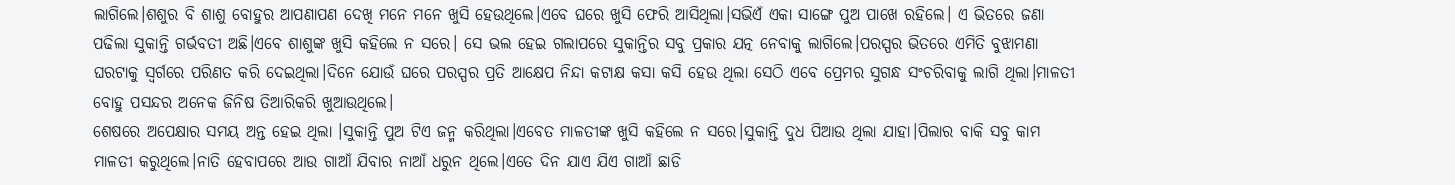ଲାଗିଲେ।ଶଶୁର ବି ଶାଶୁ ବୋହୁର ଆପଣାପଣ ଦେଖି ମନେ ମନେ ଖୁସି ହେଉଥିଲେ।ଏବେ ଘରେ ଖୁସି ଫେରି ଆସିଥିଲା।ସଭିଏଁ ଏକା ସାଙ୍ଗେ ପୁଅ ପାଖେ ରହିଲେ। ଏ ଭିତରେ ଜଣା ପଢିଲା ସୁକାନ୍ତି ଗର୍ଭବତୀ ଅଛି।ଏବେ ଶାଶୁଙ୍କ ଖୁସି କହିଲେ ନ ସରେ। ସେ ଭଲ ହେଇ ଗଲାପରେ ସୁକାନ୍ତିର ସବୁ ପ୍ରକାର ଯତ୍ନ ନେବାକୁ ଲାଗିଲେ।ପରସ୍ପର ଭିତରେ ଏମିତି ବୁଝାମଣା ଘରଟାକୁ ସ୍ବର୍ଗରେ ପରିଣତ କରି ଦେଇଥିଲା।ଦିନେ ଯୋଉଁ ଘରେ ପରସ୍ପର ପ୍ରତି ଆକ୍ଷେପ ନିନ୍ଦା କଟାକ୍ଷ କସା କସି ହେଉ ଥିଲା ସେଠି ଏବେ ପ୍ରେମର ସୁଗନ୍ଧ ସଂଚରିବାକୁ ଲାଗି ଥିଲା।ମାଳତୀ ବୋହୁ ପସନ୍ଦର ଅନେକ ଜିନିଷ ତିଆରିକରି ଖୁଆଉଥିଲେ।
ଶେଷରେ ଅପେକ୍ଷାର ସମୟ ଅନ୍ତ ହେଇ ଥିଲା ।ସୁକାନ୍ତି ପୁଅ ଟିଏ ଜନ୍ମ କରିଥିଲା।ଏବେତ ମାଳତୀଙ୍କ ଖୁସି କହିଲେ ନ ସରେ।ସୁକାନ୍ତି ଦୁଧ ପିଆଉ ଥିଲା ଯାହା।ପିଲାର ବାକି ସବୁ କାମ ମାଳତୀ କରୁଥିଲେ।ନାତି ହେବାପରେ ଆଉ ଗାଆଁ ଯିବାର ନାଆଁ ଧରୁନ ଥିଲେ।ଏତେ ଦିନ ଯାଏ ଯିଏ ଗାଆଁ ଛାଡି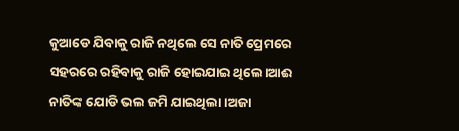କୁଆଡେ ଯିବାକୁ ରାଜି ନଥିଲେ ସେ ନାତି ପ୍ରେମରେ ସହରରେ ରହିବାକୁ ରାଜି ହୋଇଯାଇ ଥିଲେ।ଆଈ ନାତିଙ୍କ ଯୋଡି ଭଲ ଜମି ଯାଇଥିଲା।ଅଜା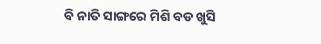ବି ନାତି ସାଙ୍ଗରେ ମିଶି ବଡ ଖୁସି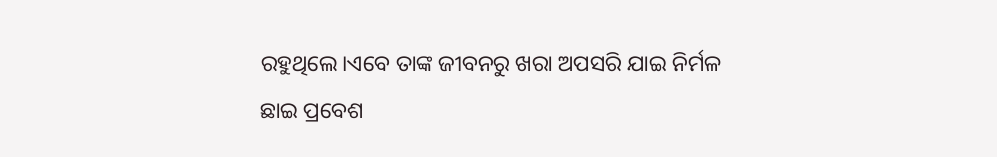ରହୁଥିଲେ।ଏବେ ତାଙ୍କ ଜୀବନରୁ ଖରା ଅପସରି ଯାଇ ନିର୍ମଳ ଛାଇ ପ୍ରବେଶ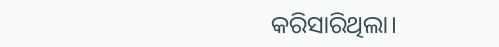କରିସାରିଥିଲା।